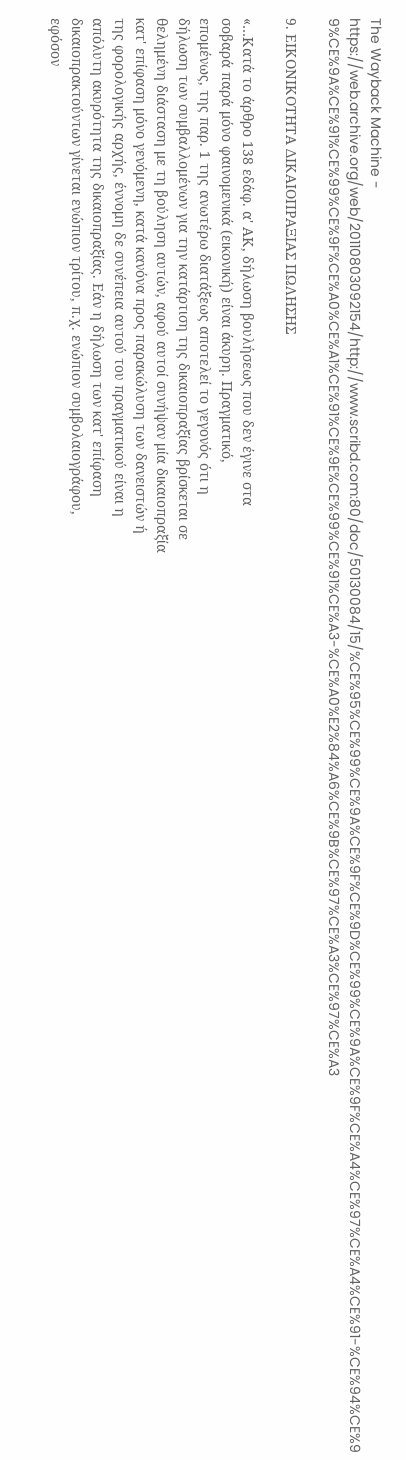The Wayback Machine - https://web.archive.org/web/20110803092154/http://www.scribd.com:80/doc/50130084/15/%CE%95%CE%99%CE%9A%CE%9F%CE%9D%CE%99%CE%9A%CE%9F%CE%A4%CE%97%CE%A4%CE%91-%CE%94%CE%99%CE%9A%CE%91%CE%99%CE%9F%CE%A0%CE%A1%CE%91%CE%9E%CE%99%CE%91%CE%A3-%CE%A0%E2%84%A6%CE%9B%CE%97%CE%A3%CE%97%CE%A3

9. ΕΙΚΟΝΙΚΟΤΗΤΑ ΔΙΚΑΙΟΠΡΑΞΙΑΣ ΠΩΛΗΣΗΣ

«…Κατά το άρθρο 138 εδάφ. α' ΑΚ, δήλωση βουλήσεως που δεν έγινε στα
σοβαρά παρά μόνο φαινομενικά (εικονική) είναι άκυρη. Πραγματικό,
επομένως, της παρ. 1 της ανωτέρω διατάξεως αποτελεί το γεγονός ότι η
δήλωση των συμβαλλομένων για την κατάρτιση της δικαιοπραξίας βρίσκεται σε
θελημένη διάσταση με τη βούληση αυτών, αφού αυτοί συνήψαν μία δικαιοπραξία
κατ' επίφαση μόνο γενόμενη, κατά κανόνα προς παρακώλυση των δανειστών ή
της φορολογικής αρχής, έννομη δε συνέπεια αυτού του πραγματικού είναι η
απόλυτη ακυρότητα της δικαιοπραξίας. Εάν η δήλωση των κατ' επίφαση
δικαιοπρακτούντων γίνεται ενώπιον τρίτου, π.χ. ενώπιον συμβολαιογράφου,
εφόσον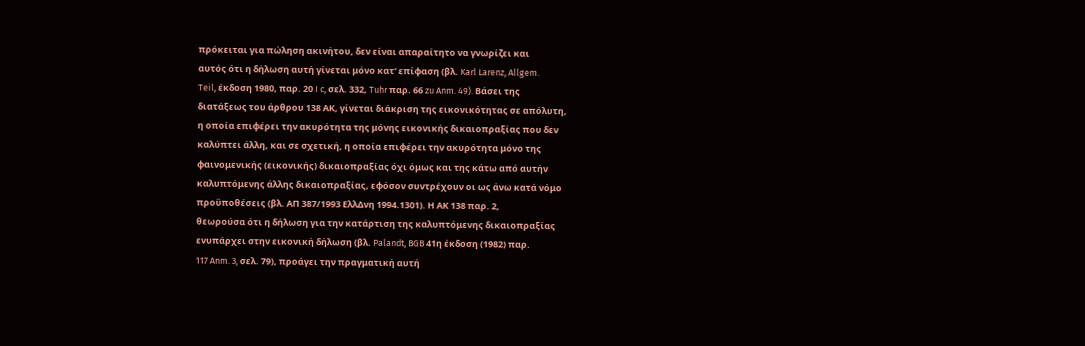πρόκειται για πώληση ακινήτου, δεν είναι απαραίτητο να γνωρίζει και
αυτός ότι η δήλωση αυτή γίνεται μόνο κατ' επίφαση (βλ. Karl Larenz, Allgem.
Teil, έκδοση 1980, παρ. 20 I c, σελ. 332, Tuhr παρ. 66 zu Anm. 49). Βάσει της
διατάξεως του άρθρου 138 ΑΚ, γίνεται διάκριση της εικονικότητας σε απόλυτη,
η οποία επιφέρει την ακυρότητα της μόνης εικονικής δικαιοπραξίας που δεν
καλύπτει άλλη, και σε σχετική, η οποία επιφέρει την ακυρότητα μόνο της
φαινομενικής (εικονικής) δικαιοπραξίας όχι όμως και της κάτω από αυτήν
καλυπτόμενης άλλης δικαιοπραξίας, εφόσον συντρέχουν οι ως άνω κατά νόμο
προϋποθέσεις (βλ. ΑΠ 387/1993 ΕλλΔνη 1994.1301). Η ΑΚ 138 παρ. 2,
θεωρούσα ότι η δήλωση για την κατάρτιση της καλυπτόμενης δικαιοπραξίας
ενυπάρχει στην εικονική δήλωση (βλ. Palandt, BGB 41η έκδοση (1982) παρ.
117 Anm. 3, σελ. 79), προάγει την πραγματική αυτή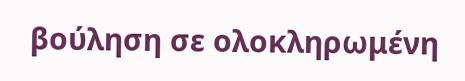βούληση σε ολοκληρωμένη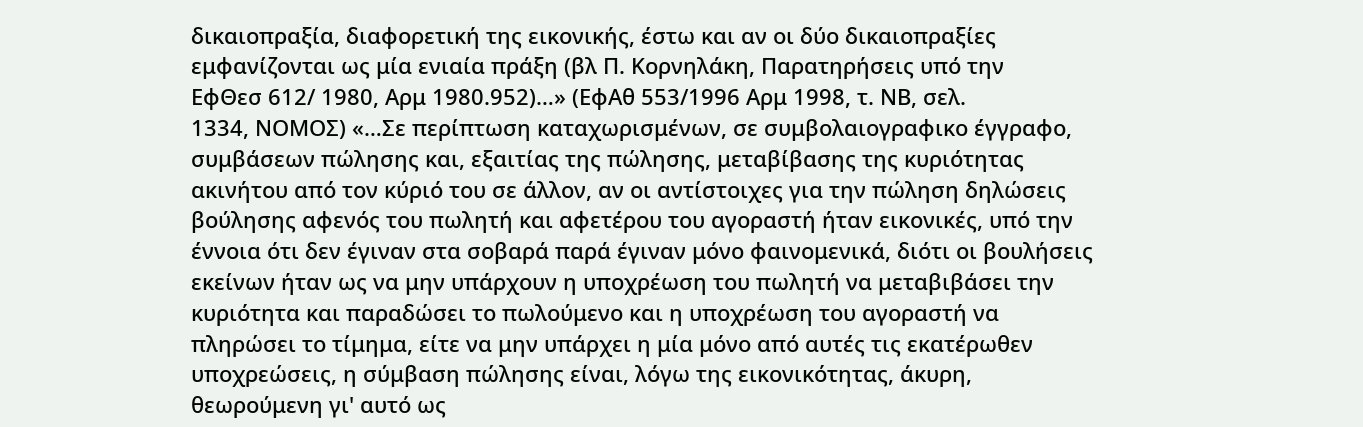δικαιοπραξία, διαφορετική της εικονικής, έστω και αν οι δύο δικαιοπραξίες
εμφανίζονται ως μία ενιαία πράξη (βλ Π. Κορνηλάκη, Παρατηρήσεις υπό την
ΕφΘεσ 612/ 1980, Αρμ 1980.952)…» (ΕφΑθ 553/1996 Αρμ 1998, τ. ΝΒ, σελ.
1334, ΝΟΜΟΣ) «…Σε περίπτωση καταχωρισμένων, σε συμβολαιογραφικο έγγραφο,
συμβάσεων πώλησης και, εξαιτίας της πώλησης, μεταβίβασης της κυριότητας
ακινήτου από τον κύριό του σε άλλον, αν οι αντίστοιχες για την πώληση δηλώσεις
βούλησης αφενός του πωλητή και αφετέρου του αγοραστή ήταν εικονικές, υπό την
έννοια ότι δεν έγιναν στα σοβαρά παρά έγιναν μόνο φαινομενικά, διότι οι βουλήσεις
εκείνων ήταν ως να μην υπάρχουν η υποχρέωση του πωλητή να μεταβιβάσει την
κυριότητα και παραδώσει το πωλούμενο και η υποχρέωση του αγοραστή να
πληρώσει το τίμημα, είτε να μην υπάρχει η μία μόνο από αυτές τις εκατέρωθεν
υποχρεώσεις, η σύμβαση πώλησης είναι, λόγω της εικονικότητας, άκυρη,
θεωρούμενη γι' αυτό ως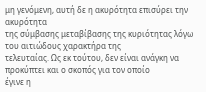μη γενόμενη, αυτή δε η ακυρότητα επισύρει την ακυρότητα
της σύμβασης μεταβίβασης της κυριότητας λόγω του αιτιώδους χαρακτήρα της
τελευταίας. Ως εκ τούτου, δεν είναι ανάγκη να προκύπτει και ο σκοπός για τον οποίο
έγινε η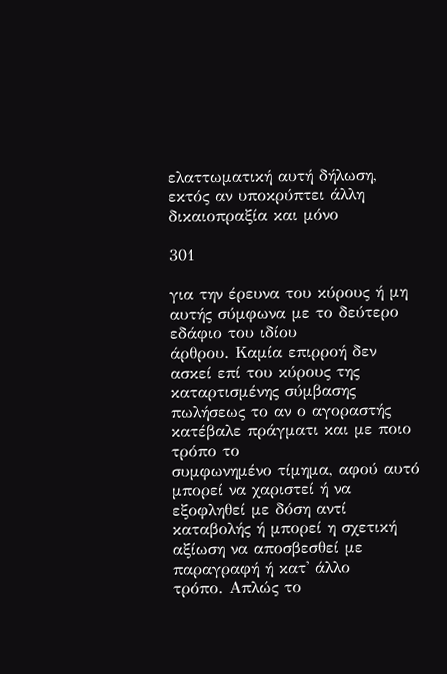ελαττωματική αυτή δήλωση, εκτός αν υποκρύπτει άλλη δικαιοπραξία και μόνο

301

για την έρευνα του κύρους ή μη αυτής σύμφωνα με το δεύτερο εδάφιο του ιδίου
άρθρου. Καμία επιρροή δεν ασκεί επί του κύρους της καταρτισμένης σύμβασης
πωλήσεως το αν ο αγοραστής κατέβαλε πράγματι και με ποιο τρόπο το
συμφωνημένο τίμημα, αφού αυτό μπορεί να χαριστεί ή να εξοφληθεί με δόση αντί
καταβολής ή μπορεί η σχετική αξίωση να αποσβεσθεί με παραγραφή ή κατ' άλλο
τρόπο. Απλώς το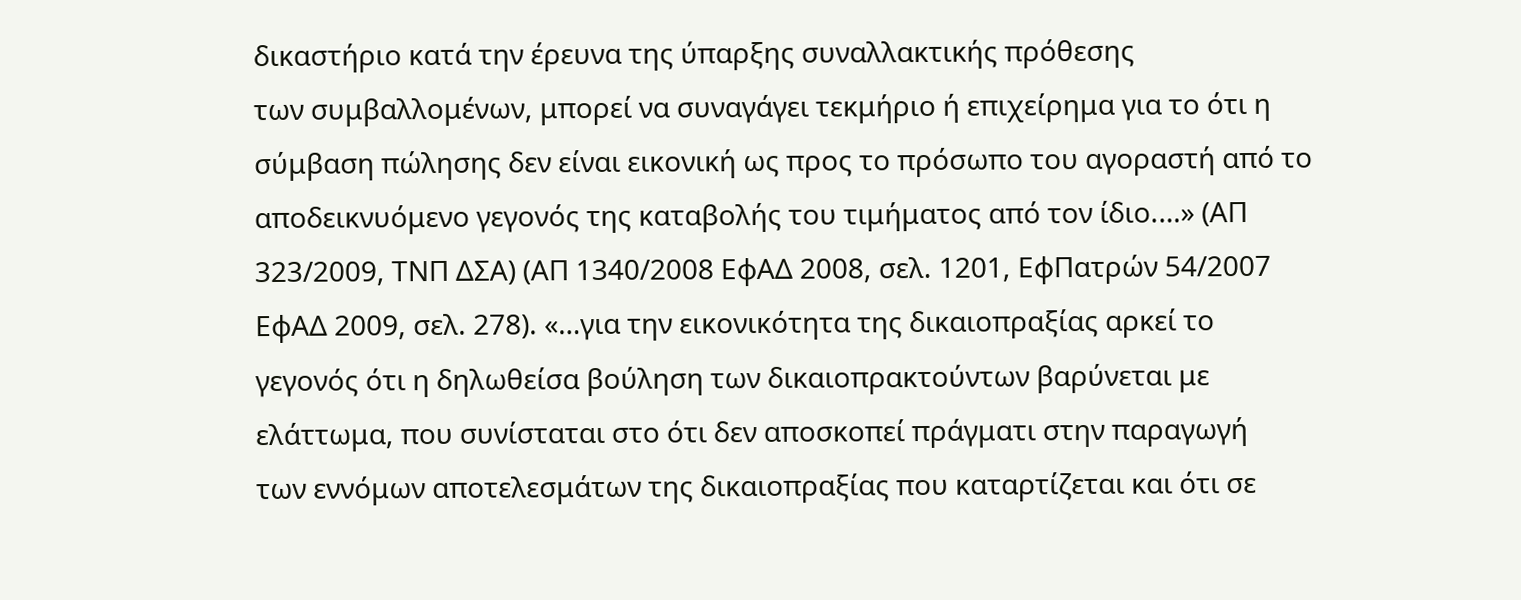δικαστήριο κατά την έρευνα της ύπαρξης συναλλακτικής πρόθεσης
των συμβαλλομένων, μπορεί να συναγάγει τεκμήριο ή επιχείρημα για το ότι η
σύμβαση πώλησης δεν είναι εικονική ως προς το πρόσωπο του αγοραστή από το
αποδεικνυόμενο γεγονός της καταβολής του τιμήματος από τον ίδιο.…» (ΑΠ
323/2009, ΤΝΠ ΔΣΑ) (ΑΠ 1340/2008 ΕφΑΔ 2008, σελ. 1201, ΕφΠατρών 54/2007
ΕφΑΔ 2009, σελ. 278). «…για την εικονικότητα της δικαιοπραξίας αρκεί το
γεγονός ότι η δηλωθείσα βούληση των δικαιοπρακτούντων βαρύνεται με
ελάττωμα, που συνίσταται στο ότι δεν αποσκοπεί πράγματι στην παραγωγή
των εννόμων αποτελεσμάτων της δικαιοπραξίας που καταρτίζεται και ότι σε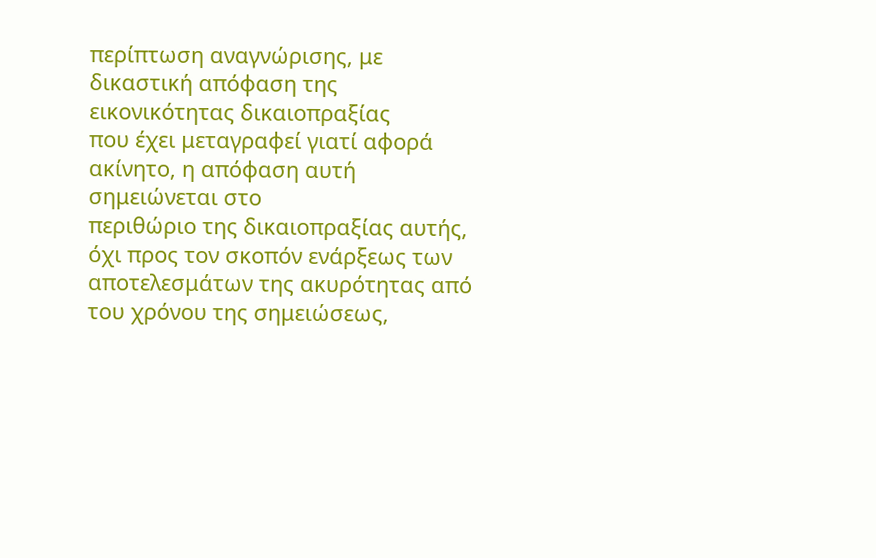περίπτωση αναγνώρισης, με δικαστική απόφαση της εικονικότητας δικαιοπραξίας
που έχει μεταγραφεί γιατί αφορά ακίνητο, η απόφαση αυτή σημειώνεται στο
περιθώριο της δικαιοπραξίας αυτής, όχι προς τον σκοπόν ενάρξεως των
αποτελεσμάτων της ακυρότητας από του χρόνου της σημειώσεως,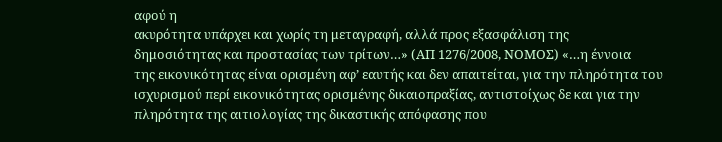αφού η
ακυρότητα υπάρχει και χωρίς τη μεταγραφή, αλλά προς εξασφάλιση της
δημοσιότητας και προστασίας των τρίτων…» (ΑΠ 1276/2008, ΝΟΜΟΣ) «…η έννοια
της εικονικότητας είναι ορισμένη αφ’ εαυτής και δεν απαιτείται, για την πληρότητα του
ισχυρισμού περί εικονικότητας ορισμένης δικαιοπραξίας, αντιστοίχως δε και για την
πληρότητα της αιτιολογίας της δικαστικής απόφασης που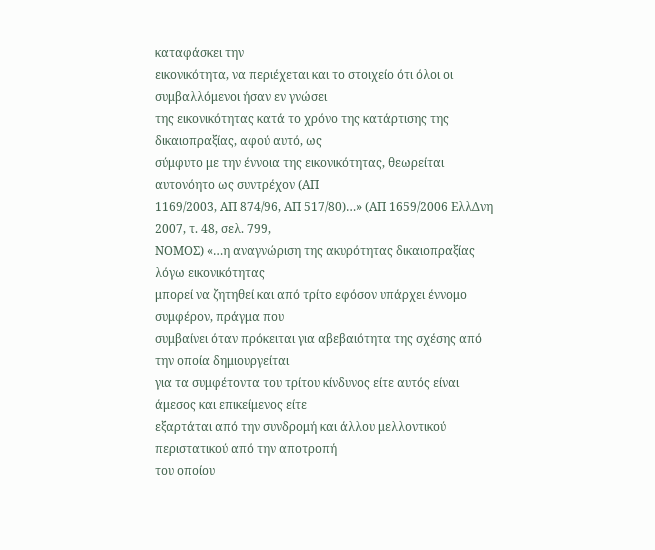καταφάσκει την
εικονικότητα, να περιέχεται και το στοιχείο ότι όλοι οι συμβαλλόμενοι ήσαν εν γνώσει
της εικονικότητας κατά το χρόνο της κατάρτισης της δικαιοπραξίας, αφού αυτό, ως
σύμφυτο με την έννοια της εικονικότητας, θεωρείται αυτονόητο ως συντρέχον (ΑΠ
1169/2003, ΑΠ 874/96, ΑΠ 517/80)…» (ΑΠ 1659/2006 ΕλλΔνη 2007, τ. 48, σελ. 799,
ΝΟΜΟΣ) «…η αναγνώριση της ακυρότητας δικαιοπραξίας λόγω εικονικότητας
μπορεί να ζητηθεί και από τρίτο εφόσον υπάρχει έννομο συμφέρον, πράγμα που
συμβαίνει όταν πρόκειται για αβεβαιότητα της σχέσης από την οποία δημιουργείται
για τα συμφέτοντα του τρίτου κίνδυνος είτε αυτός είναι άμεσος και επικείμενος είτε
εξαρτάται από την συνδρομή και άλλου μελλοντικού περιστατικού από την αποτροπή
του οποίου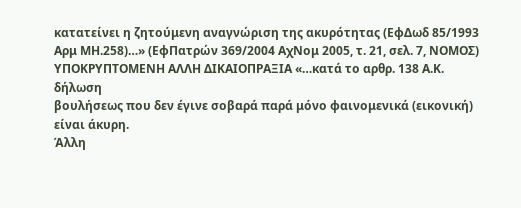κατατείνει η ζητούμενη αναγνώριση της ακυρότητας (ΕφΔωδ 85/1993
Αρμ ΜΗ.258)…» (ΕφΠατρών 369/2004 ΑχΝομ 2005, τ. 21, σελ. 7, ΝΟΜΟΣ)
ΥΠΟΚΡΥΠΤΟΜΕΝΗ ΑΛΛΗ ΔΙΚΑΙΟΠΡΑΞΙΑ «…κατά το αρθρ. 138 Α.Κ. δήλωση
βουλήσεως που δεν έγινε σοβαρά παρά μόνο φαινομενικά (εικονική) είναι άκυρη.
Άλλη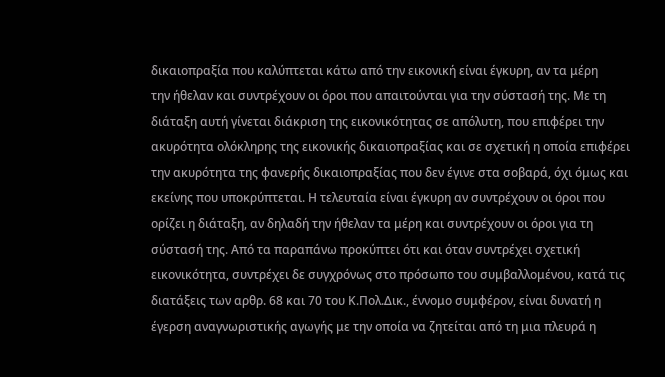δικαιοπραξία που καλύπτεται κάτω από την εικονική είναι έγκυρη, αν τα μέρη
την ήθελαν και συντρέχουν οι όροι που απαιτούνται για την σύστασή της. Με τη
διάταξη αυτή γίνεται διάκριση της εικονικότητας σε απόλυτη, που επιφέρει την
ακυρότητα ολόκληρης της εικονικής δικαιοπραξίας και σε σχετική η οποία επιφέρει
την ακυρότητα της φανερής δικαιοπραξίας που δεν έγινε στα σοβαρά, όχι όμως και
εκείνης που υποκρύπτεται. Η τελευταία είναι έγκυρη αν συντρέχουν οι όροι που
ορίζει η διάταξη, αν δηλαδή την ήθελαν τα μέρη και συντρέχουν οι όροι για τη
σύστασή της. Από τα παραπάνω προκύπτει ότι και όταν συντρέχει σχετική
εικονικότητα, συντρέχει δε συγχρόνως στο πρόσωπο του συμβαλλομένου, κατά τις
διατάξεις των αρθρ. 68 και 70 του Κ.Πολ.Δικ., έννομο συμφέρον, είναι δυνατή η
έγερση αναγνωριστικής αγωγής με την οποία να ζητείται από τη μια πλευρά η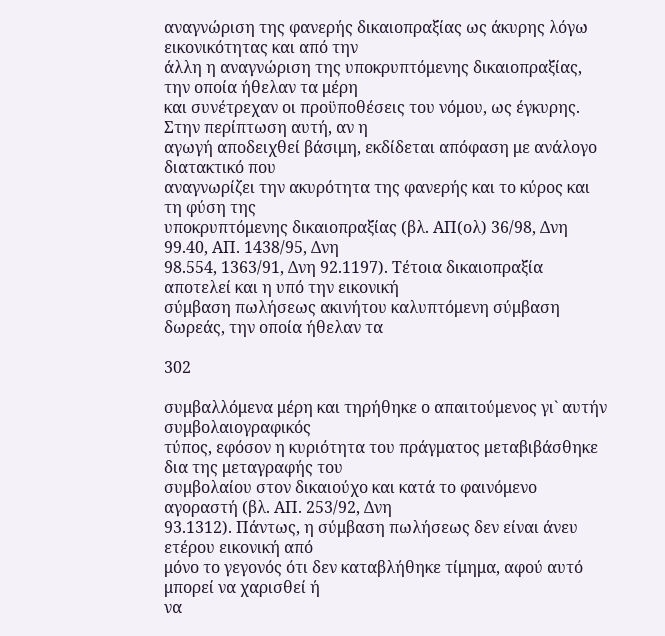αναγνώριση της φανερής δικαιοπραξίας ως άκυρης λόγω εικονικότητας και από την
άλλη η αναγνώριση της υποκρυπτόμενης δικαιοπραξίας, την οποία ήθελαν τα μέρη
και συνέτρεχαν οι προϋποθέσεις του νόμου, ως έγκυρης. Στην περίπτωση αυτή, αν η
αγωγή αποδειχθεί βάσιμη, εκδίδεται απόφαση με ανάλογο διατακτικό που
αναγνωρίζει την ακυρότητα της φανερής και το κύρος και τη φύση της
υποκρυπτόμενης δικαιοπραξίας (βλ. ΑΠ(ολ) 36/98, Δνη 99.40, ΑΠ. 1438/95, Δνη
98.554, 1363/91, Δνη 92.1197). Τέτοια δικαιοπραξία αποτελεί και η υπό την εικονική
σύμβαση πωλήσεως ακινήτου καλυπτόμενη σύμβαση δωρεάς, την οποία ήθελαν τα

302

συμβαλλόμενα μέρη και τηρήθηκε ο απαιτούμενος γι` αυτήν συμβολαιογραφικός
τύπος, εφόσον η κυριότητα του πράγματος μεταβιβάσθηκε δια της μεταγραφής του
συμβολαίου στον δικαιούχο και κατά το φαινόμενο αγοραστή (βλ. ΑΠ. 253/92, Δνη
93.1312). Πάντως, η σύμβαση πωλήσεως δεν είναι άνευ ετέρου εικονική από
μόνο το γεγονός ότι δεν καταβλήθηκε τίμημα, αφού αυτό μπορεί να χαρισθεί ή
να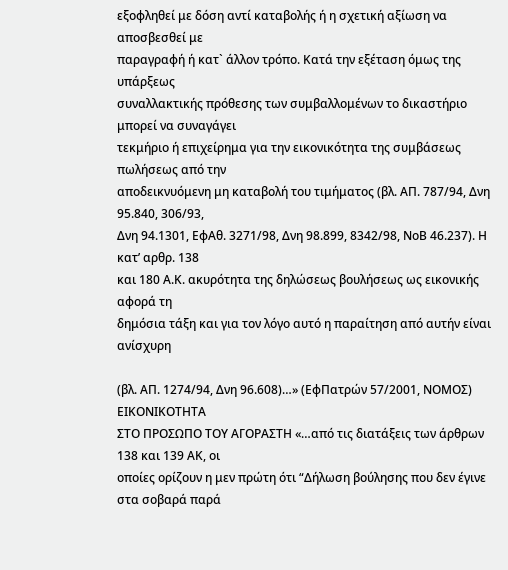εξοφληθεί με δόση αντί καταβολής ή η σχετική αξίωση να αποσβεσθεί με
παραγραφή ή κατ` άλλον τρόπο. Κατά την εξέταση όμως της υπάρξεως
συναλλακτικής πρόθεσης των συμβαλλομένων το δικαστήριο μπορεί να συναγάγει
τεκμήριο ή επιχείρημα για την εικονικότητα της συμβάσεως πωλήσεως από την
αποδεικνυόμενη μη καταβολή του τιμήματος (βλ. ΑΠ. 787/94, Δνη 95.840, 306/93,
Δνη 94.1301, ΕφΑθ. 3271/98, Δνη 98.899, 8342/98, ΝοΒ 46.237). Η κατ’ αρθρ. 138
και 180 Α.Κ. ακυρότητα της δηλώσεως βουλήσεως ως εικονικής αφορά τη
δημόσια τάξη και για τον λόγο αυτό η παραίτηση από αυτήν είναι ανίσχυρη

(βλ. ΑΠ. 1274/94, Δνη 96.608)…» (ΕφΠατρών 57/2001, ΝΟΜΟΣ) ΕΙΚΟΝΙΚΟΤΗΤΑ
ΣΤΟ ΠΡΟΣΩΠΟ ΤΟΥ ΑΓΟΡΑΣΤΗ «…από τις διατάξεις των άρθρων 138 και 139 ΑΚ, οι
οποίες ορίζουν η μεν πρώτη ότι “Δήλωση βούλησης που δεν έγινε στα σοβαρά παρά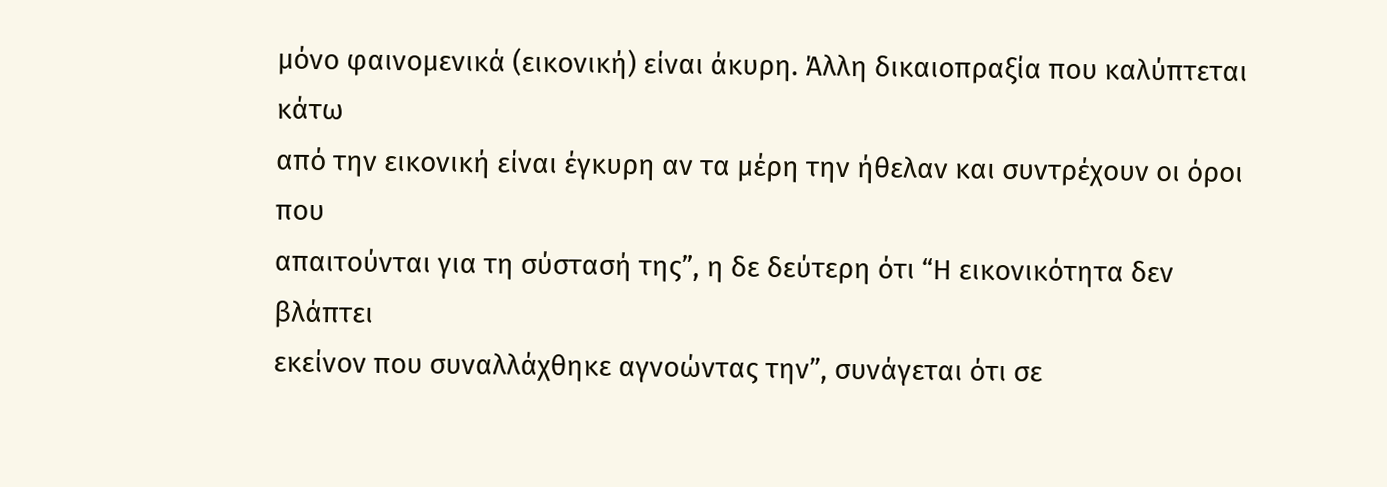μόνο φαινομενικά (εικονική) είναι άκυρη. Άλλη δικαιοπραξία που καλύπτεται κάτω
από την εικονική είναι έγκυρη αν τα μέρη την ήθελαν και συντρέχουν οι όροι που
απαιτούνται για τη σύστασή της”, η δε δεύτερη ότι “Η εικονικότητα δεν βλάπτει
εκείνον που συναλλάχθηκε αγνοώντας την”, συνάγεται ότι σε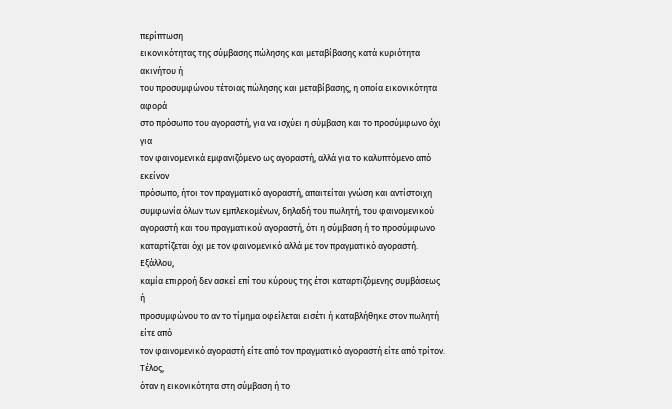περίπτωση
εικονικότητας της σύμβασης πώλησης και μεταβίβασης κατά κυριότητα ακινήτου ή
του προσυμφώνου τέτοιας πώλησης και μεταβίβασης, η οποία εικονικότητα αφορά
στο πρόσωπο του αγοραστή, για να ισχύει η σύμβαση και το προσύμφωνο όχι για
τον φαινομενικά εμφανιζόμενο ως αγοραστή, αλλά για το καλυπτόμενο από εκείνον
πρόσωπο, ήτοι τον πραγματικό αγοραστή, απαιτείται γνώση και αντίστοιχη
συμφωνία όλων των εμπλεκομένων, δηλαδή του πωλητή, του φαινομενικού
αγοραστή και του πραγματικού αγοραστή, ότι η σύμβαση ή το προσύμφωνο
καταρτίζεται όχι με τον φαινομενικό αλλά με τον πραγματικό αγοραστή. Εξάλλου,
καμία επιρροή δεν ασκεί επί του κύρους της έτσι καταρτιζόμενης συμβάσεως ή
προσυμφώνου το αν το τίμημα οφείλεται εισέτι ή καταβλήθηκε στον πωλητή είτε από
τον φαινομενικό αγοραστή είτε από τον πραγματικό αγοραστή είτε από τρίτον. Τέλος,
όταν η εικονικότητα στη σύμβαση ή το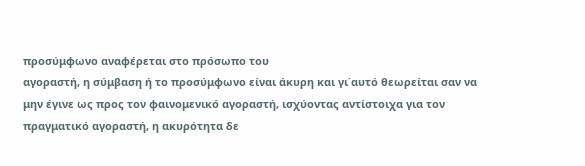προσύμφωνο αναφέρεται στο πρόσωπο του
αγοραστή, η σύμβαση ή το προσύμφωνο είναι άκυρη και γι΄αυτό θεωρείται σαν να
μην έγινε ως προς τον φαινομενικό αγοραστή, ισχύοντας αντίστοιχα για τον
πραγματικό αγοραστή, η ακυρότητα δε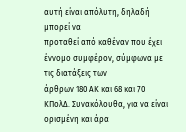αυτή είναι απόλυτη, δηλαδή μπορεί να
προταθεί από καθέναν που έχει έννομο συμφέρον, σύμφωνα με τις διατάξεις των
άρθρων 180 ΑΚ και 68 και 70 ΚΠολΔ. Συνακόλουθα, για να είναι ορισμένη και άρα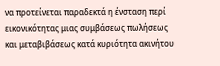να προτείνεται παραδεκτά η ένσταση περί εικονικότητας μιας συμβάσεως πωλήσεως
και μεταβιβάσεως κατά κυριότητα ακινήτου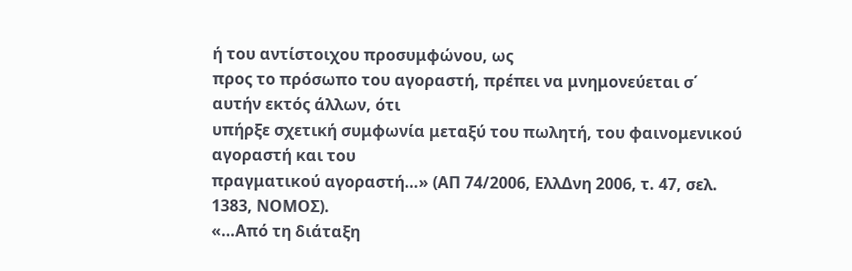ή του αντίστοιχου προσυμφώνου, ως
προς το πρόσωπο του αγοραστή, πρέπει να μνημονεύεται σ΄ αυτήν εκτός άλλων, ότι
υπήρξε σχετική συμφωνία μεταξύ του πωλητή, του φαινομενικού αγοραστή και του
πραγματικού αγοραστή…» (ΑΠ 74/2006, ΕλλΔνη 2006, τ. 47, σελ. 1383, ΝΟΜΟΣ).
«…Από τη διάταξη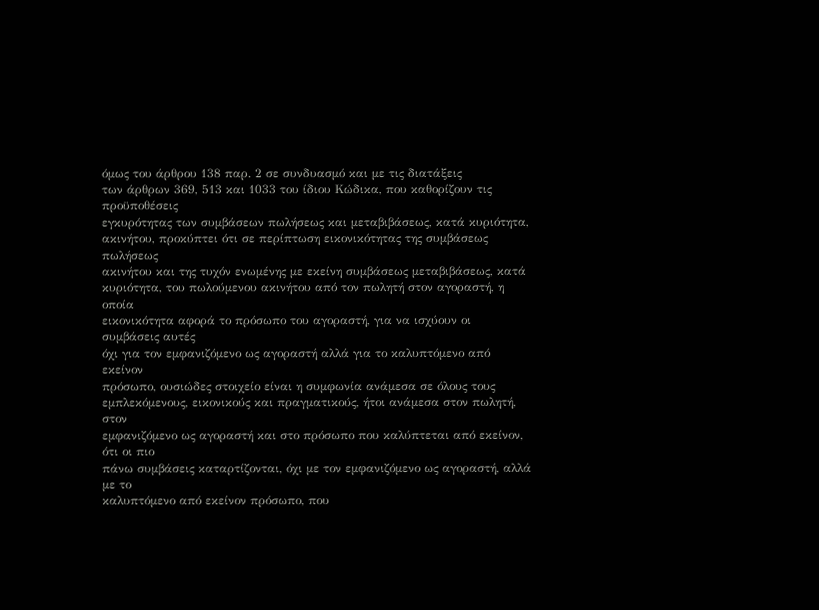όμως του άρθρου 138 παρ. 2 σε συνδυασμό και με τις διατάξεις
των άρθρων 369, 513 και 1033 του ίδιου Κώδικα, που καθορίζουν τις προϋποθέσεις
εγκυρότητας των συμβάσεων πωλήσεως και μεταβιβάσεως, κατά κυριότητα,
ακινήτου, προκύπτει ότι σε περίπτωση εικονικότητας της συμβάσεως πωλήσεως
ακινήτου και της τυχόν ενωμένης με εκείνη συμβάσεως μεταβιβάσεως, κατά
κυριότητα, του πωλούμενου ακινήτου από τον πωλητή στον αγοραστή, η οποία
εικονικότητα αφορά το πρόσωπο του αγοραστή, για να ισχύουν οι συμβάσεις αυτές
όχι για τον εμφανιζόμενο ως αγοραστή αλλά για το καλυπτόμενο από εκείνον
πρόσωπο, ουσιώδες στοιχείο είναι η συμφωνία ανάμεσα σε όλους τους
εμπλεκόμενους, εικονικούς και πραγματικούς, ήτοι ανάμεσα στον πωλητή, στον
εμφανιζόμενο ως αγοραστή και στο πρόσωπο που καλύπτεται από εκείνον, ότι οι πιο
πάνω συμβάσεις καταρτίζονται, όχι με τον εμφανιζόμενο ως αγοραστή, αλλά με το
καλυπτόμενο από εκείνον πρόσωπο, που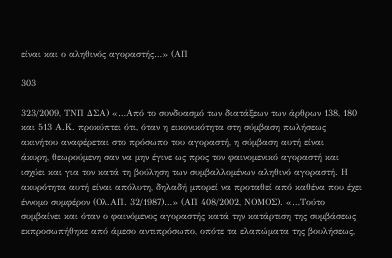είναι και ο αληθινός αγοραστής…» (ΑΠ

303

323/2009, ΤΝΠ ΔΣΑ) «…Από το συνδυασμό των διατάξεων των άρθρων 138, 180
και 513 Α.Κ. προκύπτει ότι, όταν η εικονικότητα στη σύμβαση πωλήσεως
ακινήτου αναφέρεται στο πρόσωπο του αγοραστή, η σύμβαση αυτή είναι
άκυρη, θεωρούμενη σαν να μην έγινε ως προς τον φαινομενικό αγοραστή και
ισχύει και για τον κατά τη βούληση των συμβαλλομένων αληθινό αγοραστή. Η
ακυρότητα αυτή είναι απόλυτη, δηλαδή μπορεί να προταθεί από καθένα που έχει
έννομο συμφέρον (Ολ.ΑΠ. 32/1987)…» (ΑΠ 408/2002, ΝΟΜΟΣ). «…Τούτο
συμβαίνει και όταν ο φαινόμενος αγοραστής κατά την κατάρτιση της συμβάσεως
εκπροσωπήθηκε από άμεσο αντιπρόσωπο, οπότε τα ελαπώματα της βουλήσεως,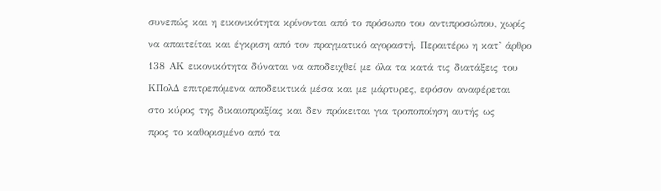συνεπώς και η εικονικότητα κρίνονται από το πρόσωπο του αντιπροσώπου, χωρίς
να απαιτείται και έγκριση από τον πραγματικό αγοραστή. Περαιτέρω η κατ’ άρθρο
138 ΑΚ εικονικότητα δύναται να αποδειχθεί με όλα τα κατά τις διατάξεις του
ΚΠολΔ επιτρεπόμενα αποδεικτικά μέσα και με μάρτυρες, εφόσον αναφέρεται
στο κύρος της δικαιοπραξίας και δεν πρόκειται για τροποποίηση αυτής ως
προς το καθορισμένο από τα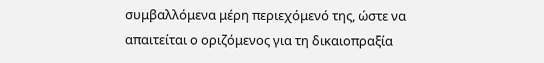συμβαλλόμενα μέρη περιεχόμενό της, ώστε να
απαιτείται ο οριζόμενος για τη δικαιοπραξία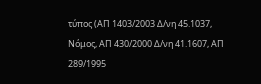τύπος (ΑΠ 1403/2003 Δ/νη 45.1037,
Νόμος, ΑΠ 430/2000 Δ/νη 41.1607, ΑΠ 289/1995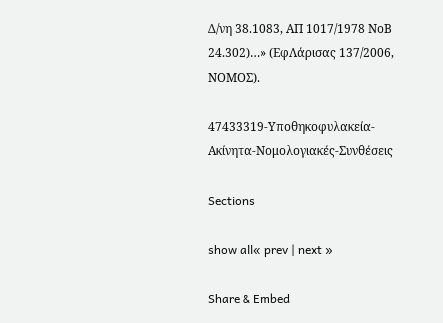Δ/νη 38.1083, ΑΠ 1017/1978 ΝοΒ
24.302)…» (ΕφΛάρισας 137/2006, ΝΟΜΟΣ).

47433319-Υποθηκοφυλακεία-Ακίνητα-Νομολογιακές-Συνθέσεις

Sections

show all« prev | next »

Share & Embed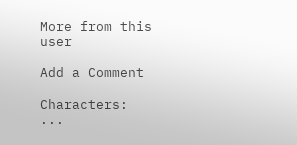More from this user

Add a Comment

Characters: ...